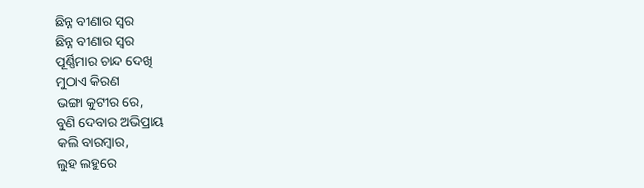ଛିନ୍ନ ବୀଣାର ସ୍ୱର
ଛିନ୍ନ ବୀଣାର ସ୍ୱର
ପୂର୍ଣ୍ଣିମାର ଚାନ୍ଦ ଦେଖି
ମୁଠାଏ କିରଣ
ଭଙ୍ଗା କୁଟୀର ରେ,
ବୁଣି ଦେବାର ଅଭିପ୍ରାୟ
କଲି ବାରମ୍ବାର,
ଲୁହ ଲହୁରେ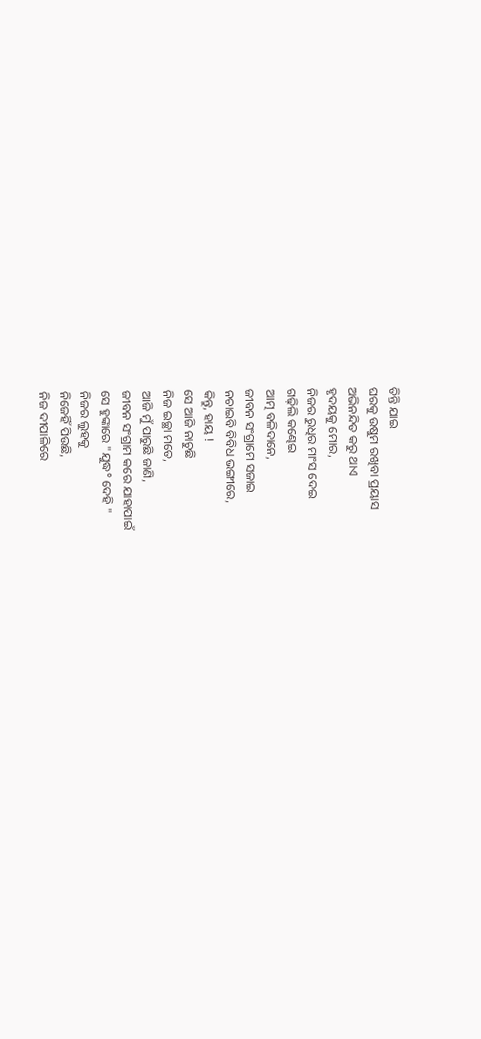ତିନ୍ତି ଯାଇ
ଘରକୁ ଉଷୁମ ରଖିବା ପ୍ରୟାସ
ଅଭିନନ୍ଦିତ କରୁ ଥାଏ
ହୃଦୟକୁ ମୋର,
ନିଜର ରୁଧିର ମାଂସ ଦେଇ
ଗଢ଼ିଲି କଣ୍ଢେଇ
ଆତ୍ମ ବଳିଦାନେ,
ଜୀବନ ସଂଗ୍ରାମେ ସଜାଇ
ନଚାଇବି ବିବିଧ ଭଙ୍ଗୀରେ,
କିନ୍ତୁ, ହାୟ !
ସେ ଆଜି ନାଚୁଛି
ନିଜ ଇଚ୍ଛା ମତେ,
ଆଜି ମୁଁ ପାରୁଛି ଜାଣି,
ଜୀବନ ସଂଗ୍ରାମ କରେ ଯାହାପାଇଁ
ସେ ହୁଙ୍କାରେ "ଯୁଦ୍ଧ° ଦେହି "
ନିଜର ଲୁହକୁ
ନିଜେହିଁ ପିଉଛି,
ନିଜ ଦୀପାଳିରେ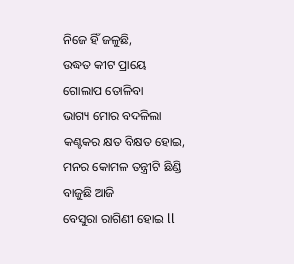ନିଜେ ହିଁ ଜଳୁଛି,
ଉଦ୍ଧତ କୀଟ ପ୍ରାୟେ
ଗୋଲାପ ତୋଳିବା
ଭାଗ୍ୟ ମୋର ବଦଳିଲା
କଣ୍ଟକର କ୍ଷତ ବିକ୍ଷତ ହୋଇ,
ମନର କୋମଳ ତନ୍ତ୍ରୀଟି ଛିଣ୍ଡି
ବାଜୁଛି ଆଜି
ବେସୁରା ରାଗିଣୀ ହୋଇ ll